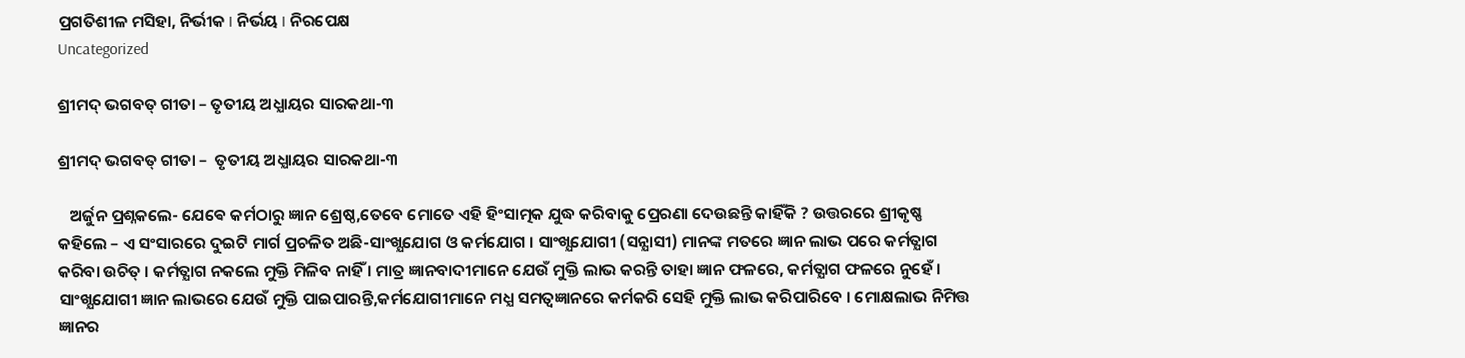ପ୍ରଗତିଶୀଳ ମସିହା, ନିର୍ଭୀକ I ନିର୍ଭୟ I ନିରପେକ୍ଷ
Uncategorized

ଶ୍ରୀମଦ୍ ଭଗବତ୍ ଗୀତା – ତୃତୀୟ ଅଧ୍ଯାୟର ସାରକଥା-୩

ଶ୍ରୀମଦ୍ ଭଗବତ୍ ଗୀତା –  ତୃତୀୟ ଅଧ୍ଯାୟର ସାରକଥା-୩

   ଅର୍ଜୁନ ପ୍ରଶ୍ନକଲେ- ଯେଵେ କର୍ମଠାରୁ ଜ୍ଞାନ ଶ୍ରେଷ୍ଠ,ତେବେ ମୋତେ ଏହି ହିଂସାତ୍ମକ ଯୁଦ୍ଧ କରିବାକୁ ପ୍ରେରଣା ଦେଉଛନ୍ତି କାହିଁକି ? ଉତ୍ତରରେ ଶ୍ରୀକୃଷ୍ଣ କହିଲେ – ଏ ସଂସାରରେ ଦୁଇଟି ମାର୍ଗ ପ୍ରଚଳିତ ଅଛି-ସାଂଖ୍ଯଯୋଗ ଓ କର୍ମଯୋଗ । ସାଂଖ୍ଯଯୋଗୀ (ସନ୍ଯାସୀ) ମାନଙ୍କ ମତରେ ଜ୍ଞାନ ଲାଭ ପରେ କର୍ମତ୍ଯାଗ କରିବା ଉଚିତ୍ । କର୍ମତ୍ଯାଗ ନକଲେ ମୁକ୍ତି ମିଳିବ ନାହିଁ । ମାତ୍ର ଜ୍ଞାନବାଦୀମାନେ ଯେଉଁ ମୁକ୍ତି ଲାଭ କରନ୍ତି ତାହା ଜ୍ଞାନ ଫଳରେ, କର୍ମତ୍ଯାଗ ଫଳରେ ନୁହେଁ । ସାଂଖ୍ଯଯୋଗୀ ଜ୍ଞାନ ଲାଭରେ ଯେଉଁ ମୁକ୍ତି ପାଇପାରନ୍ତି,କର୍ମଯୋଗୀମାନେ ମଧ୍ଯ ସମତ୍ବଜ୍ଞାନରେ କର୍ମକରି ସେହି ମୁକ୍ତି ଲାଭ କରିପାରିବେ । ମୋକ୍ଷଲାଭ ନିମିତ୍ତ ଜ୍ଞାନର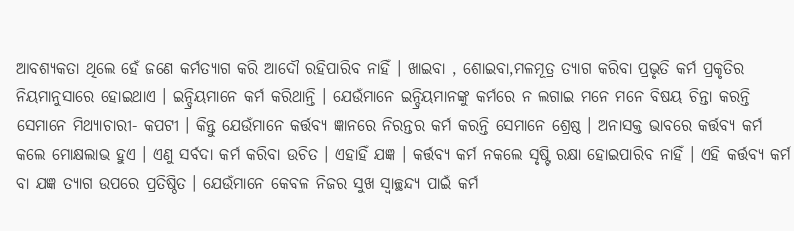ଆବଶ୍ୟକତା ଥିଲେ ହେଁ ଜଣେ କର୍ମତ୍ଯାଗ କରି ଆଦୌ ରହିପାରିବ ନାହିଁ । ଖାଇବା , ଶୋଇବା,ମଳମୂତ୍ର ତ୍ଯାଗ କରିବା ପ୍ରଭୃତି କର୍ମ ପ୍ରକୃତିର ନିୟମାନୁସାରେ ହୋଇଥାଏ । ଇନ୍ଦ୍ରିୟମାନେ କର୍ମ କରିଥାନ୍ତି । ଯେଉଁମାନେ ଇନ୍ଦ୍ରିୟମାନଙ୍କୁ କର୍ମରେ ନ ଲଗାଇ ମନେ ମନେ ବିଷୟ ଚିନ୍ତା କରନ୍ତି ସେମାନେ ମିଥ୍ଯାଚାରୀ- କପଟୀ । କିନ୍ତୁ ଯେଉଁମାନେ କର୍ତ୍ତବ୍ୟ ଜ୍ଞାନରେ ନିରନ୍ତର କର୍ମ କରନ୍ତି ସେମାନେ ଶ୍ରେଷ୍ଠ । ଅନାସକ୍ତ ଭାବରେ କର୍ତ୍ତବ୍ୟ କର୍ମ କଲେ ମୋକ୍ଷଲାଭ ହୁଏ । ଏଣୁ ସର୍ବଦା କର୍ମ କରିବା ଉଚିତ । ଏହାହିଁ ଯଜ୍ଞ । କର୍ତ୍ତବ୍ୟ କର୍ମ ନକଲେ ସୃଷ୍ଟି ରକ୍ଷା ହୋଇପାରିବ ନାହିଁ । ଏହି କର୍ତ୍ତବ୍ୟ କର୍ମ ବା ଯଜ୍ଞ ତ୍ଯାଗ ଉପରେ ପ୍ରତିଷ୍ଠିତ । ଯେଉଁମାନେ କେବଳ ନିଜର ସୁଖ ସ୍ବାଚ୍ଛନ୍ଦ୍ଯ ପାଇଁ କର୍ମ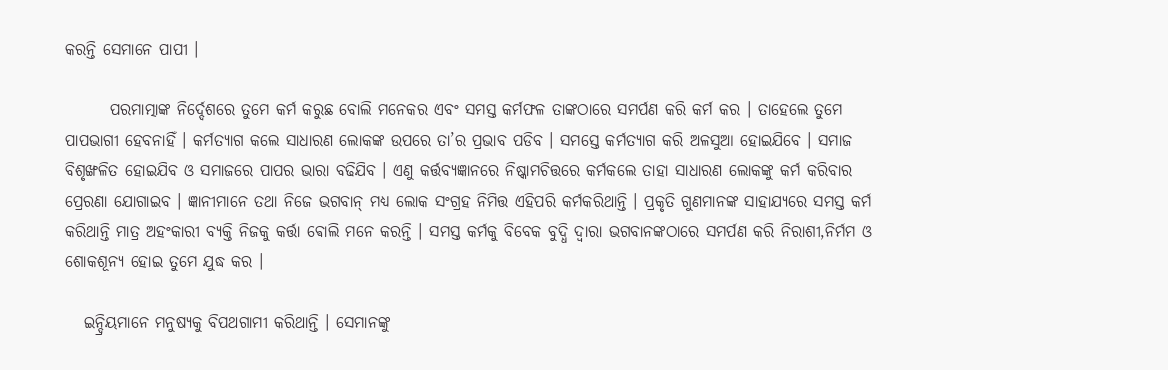କରନ୍ତି ସେମାନେ ପାପୀ ।

       ପରମାତ୍ମାଙ୍କ ନିର୍ଦ୍ଦେଶରେ ତୁମେ କର୍ମ କରୁଛ ବୋଲି ମନେକର ଏବଂ ସମସ୍ତ କର୍ମଫଳ ତାଙ୍କଠାରେ ସମର୍ପଣ କରି କର୍ମ କର । ତାହେଲେ ତୁମେ ପାପଭାଗୀ ହେବନାହିଁ । କର୍ମତ୍ଯାଗ କଲେ ସାଧାରଣ ଲୋକଙ୍କ ଉପରେ ତା’ର ପ୍ରଭାବ ପଡିବ । ସମସ୍ତେ କର୍ମତ୍ଯାଗ କରି ଅଳସୁଆ ହୋଇଯିବେ । ସମାଜ ବିଶୃଙ୍ଖଳିତ ହୋଇଯିବ ଓ ସମାଜରେ ପାପର ଭାରା ବଢିଯିବ । ଏଣୁ କର୍ତ୍ତବ୍ୟଜ୍ଞାନରେ ନିଷ୍କାମଚିତ୍ତରେ କର୍ମକଲେ ତାହା ସାଧାରଣ ଲୋକଙ୍କୁ କର୍ମ କରିବାର ପ୍ରେରଣା ଯୋଗାଇବ । ଜ୍ଞାନୀମାନେ ତଥା ନିଜେ ଭଗବାନ୍ ମଧ୍ଯ ଲୋକ ସଂଗ୍ରହ ନିମିତ୍ତ ଏହିପରି କର୍ମକରିଥାନ୍ତି । ପ୍ରକୃତି ଗୁଣମାନଙ୍କ ସାହାଯ୍ୟରେ ସମସ୍ତ କର୍ମ କରିଥାନ୍ତି ମାତ୍ର ଅହଂକାରୀ ବ୍ଯକ୍ତି ନିଜକୁ କର୍ତ୍ତା ଵୋଲି ମନେ କରନ୍ତି । ସମସ୍ତ କର୍ମକୁ ବିବେକ ବୁଦ୍ଧି ଦ୍ବାରା ଭଗବାନଙ୍କଠାରେ ସମର୍ପଣ କରି ନିରାଶୀ,ନିର୍ମମ ଓ ଶୋକଶୂନ୍ଯ ହୋଇ ତୁମେ ଯୁଦ୍ଧ କର ।

   ଇନ୍ଦ୍ରିୟମାନେ ମନୁଷ୍ୟକୁ ବିପଥଗାମୀ କରିଥାନ୍ତି । ସେମାନଙ୍କୁ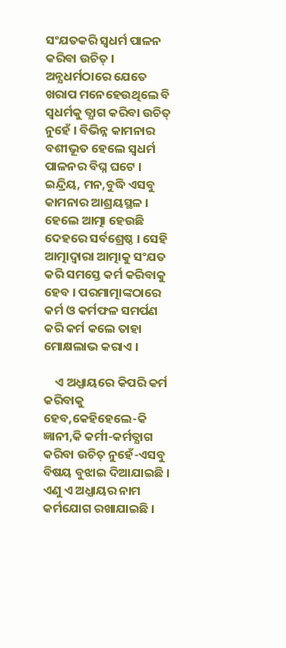ସଂଯତକରି ସ୍ବଧର୍ମ ପାଳନ କରିବା ଉଚିତ୍ । ଅନ୍ଯଧର୍ମଠାରେ ଯେତେ ଖରାପ ମନେହେଉଥିଲେ ବି ସ୍ବଧର୍ମକୁ ତ୍ଯାଗ କରିବା ଉଚିତ୍ ନୁହେଁ । ବିଭିନ୍ନ କାମନାର ବଶୀଭୂତ ହେଲେ ସ୍ବଧର୍ମ ପାଳନର ବିଘ୍ନ ଘଟେ । ଇନ୍ଦ୍ରିୟ, ମନ,ବୁଦ୍ଧି ଏସବୁ କାମନାର ଆଶ୍ରୟସ୍ଥଳ । ହେଲେ ଆତ୍ମା ହେଉଛି ଦେହରେ ସର୍ବଶ୍ରେଷ୍ଠ । ସେହି ଆତ୍ମାଦ୍ବାରା ଆତ୍ମାକୁ ସଂଯତ କରି ସମସ୍ତେ କର୍ମ କରିବାକୁ ହେବ । ପରମାତ୍ମାଙ୍କଠାରେ କର୍ମ ଓ କର୍ମଫଳ ସମର୍ପଣ କରି କର୍ମ କଲେ ତାହା ମୋକ୍ଷଲାଭ କରାଏ ।

    ଏ ଅଧ୍ଯାୟରେ କିପରି କର୍ମ କରିବାକୁ ହେବ,କେହିହେଲେ-କି ଜ୍ଞାନୀ,କି କର୍ମୀ-କର୍ମତ୍ଯାଗ କରିବା ଉଚିତ୍ ନୁହେଁ-ଏସବୁ ବିଷୟ ବୁଝାଇ ଦିଆଯାଇଛି । ଏଣୁ ଏ ଅଧ୍ଯାୟର ନାମ କର୍ମଯୋଗ ରଖାଯାଇଛି ।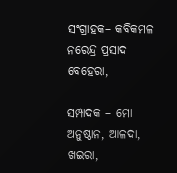ସଂଗ୍ରାହକ– କବିକମଳ ନରେନ୍ଦ୍ର ପ୍ରସାଦ ବେହେରା,

ସମ୍ପାଦକ – ମୋ ଅନୁଷ୍ଠାନ, ଆଳଦା, ଖଇରା,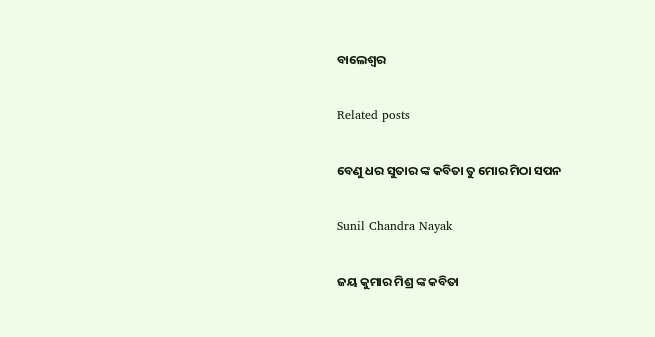ବାଲେଶ୍ବର

Related posts

ବେଣୁ ଧର ସୁତାର ଙ୍କ କବିତା ତୁ ମୋର ମିଠା ସପନ

Sunil Chandra Nayak

ଜୟ କୁମାର ମିଶ୍ର ଙ୍କ କବିତା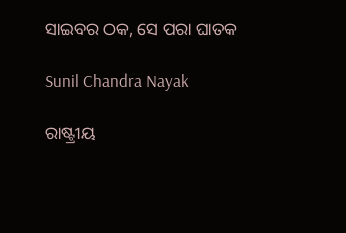ସାଇବର ଠକ, ସେ ପରା ଘାତକ

Sunil Chandra Nayak

ରାଷ୍ଟ୍ରୀୟ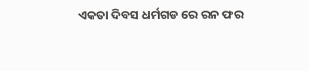ଏକତା ଦିବସ ଧର୍ମଗଡ ରେ ରନ ଫର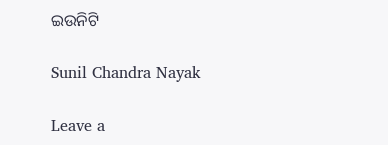ଇଉନିଟି

Sunil Chandra Nayak

Leave a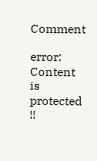Comment

error: Content is protected !!